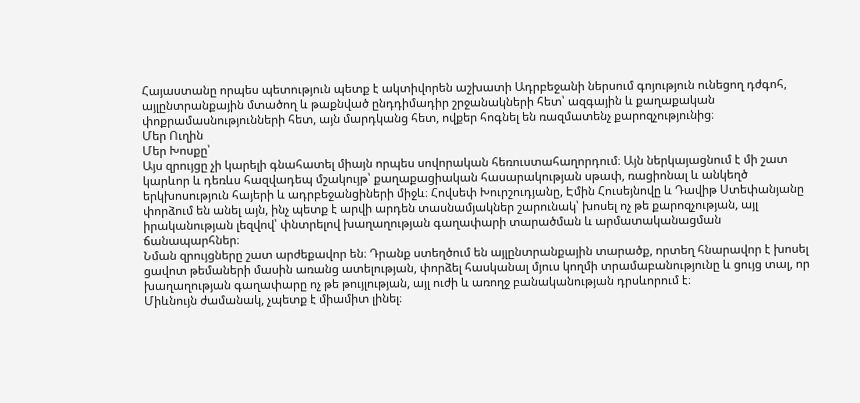Հայաստանը որպես պետություն պետք է ակտիվորեն աշխատի Ադրբեջանի ներսում գոյություն ունեցող դժգոհ, այլընտրանքային մտածող և թաքնված ընդդիմադիր շրջանակների հետ՝ ազգային և քաղաքական փոքրամասնությունների հետ, այն մարդկանց հետ, ովքեր հոգնել են ռազմատենչ քարոզչությունից։
Մեր Ուղին
Մեր Խոսքը՝
Այս զրույցը չի կարելի գնահատել միայն որպես սովորական հեռուստահաղորդում։ Այն ներկայացնում է մի շատ կարևոր և դեռևս հազվադեպ մշակույթ՝ քաղաքացիական հասարակության սթափ, ռացիոնալ և անկեղծ երկխոսություն հայերի և ադրբեջանցիների միջև։ Հովսեփ Խուրշուդյանը, Էմին Հուսեյնովը և Դավիթ Ստեփանյանը փորձում են անել այն, ինչ պետք է արվի արդեն տասնամյակներ շարունակ՝ խոսել ոչ թե քարոզչության, այլ իրականության լեզվով՝ փնտրելով խաղաղության գաղափարի տարածման և արմատականացման ճանապարհներ։
Նման զրույցները շատ արժեքավոր են։ Դրանք ստեղծում են այլընտրանքային տարածք, որտեղ հնարավոր է խոսել ցավոտ թեմաների մասին առանց ատելության, փորձել հասկանալ մյուս կողմի տրամաբանությունը և ցույց տալ, որ խաղաղության գաղափարը ոչ թե թույլության, այլ ուժի և առողջ բանականության դրսևորում է։
Միևնույն ժամանակ, չպետք է միամիտ լինել։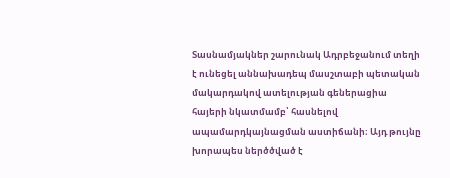Տասնամյակներ շարունակ Ադրբեջանում տեղի է ունեցել աննախադեպ մասշտաբի պետական մակարդակով ատելության գեներացիա հայերի նկատմամբ՝ հասնելով ապամարդկայնացման աստիճանի։ Այդ թույնը խորապես ներծծված է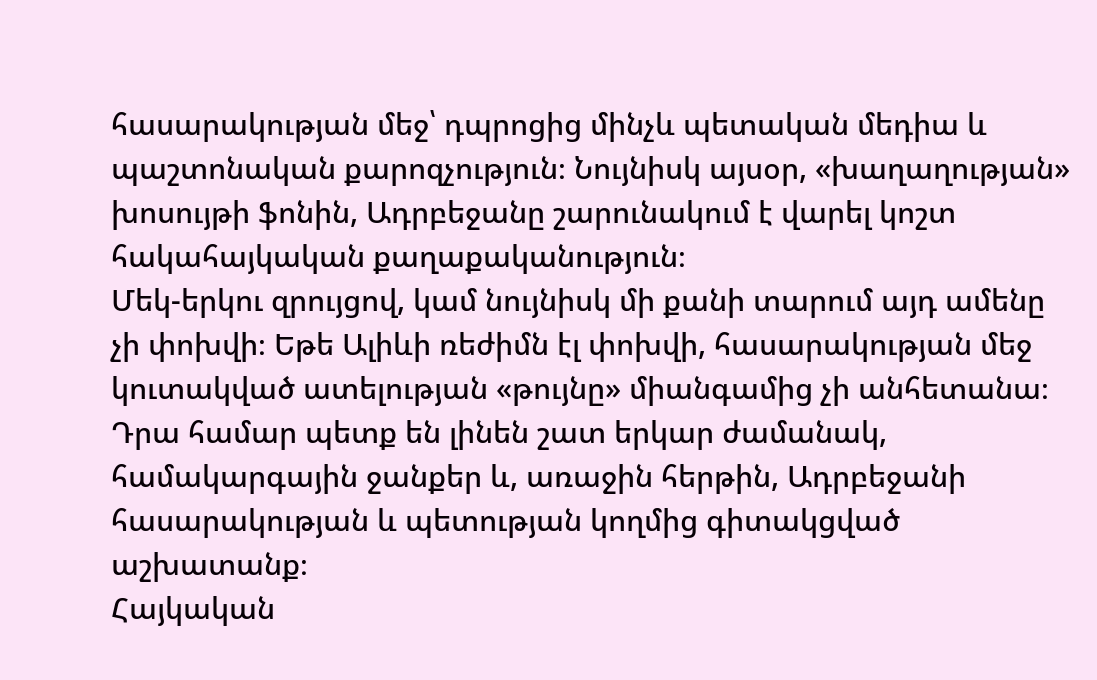հասարակության մեջ՝ դպրոցից մինչև պետական մեդիա և պաշտոնական քարոզչություն։ Նույնիսկ այսօր, «խաղաղության» խոսույթի ֆոնին, Ադրբեջանը շարունակում է վարել կոշտ հակահայկական քաղաքականություն։
Մեկ-երկու զրույցով, կամ նույնիսկ մի քանի տարում այդ ամենը չի փոխվի։ Եթե Ալիևի ռեժիմն էլ փոխվի, հասարակության մեջ կուտակված ատելության «թույնը» միանգամից չի անհետանա։ Դրա համար պետք են լինեն շատ երկար ժամանակ, համակարգային ջանքեր և, առաջին հերթին, Ադրբեջանի հասարակության և պետության կողմից գիտակցված աշխատանք։
Հայկական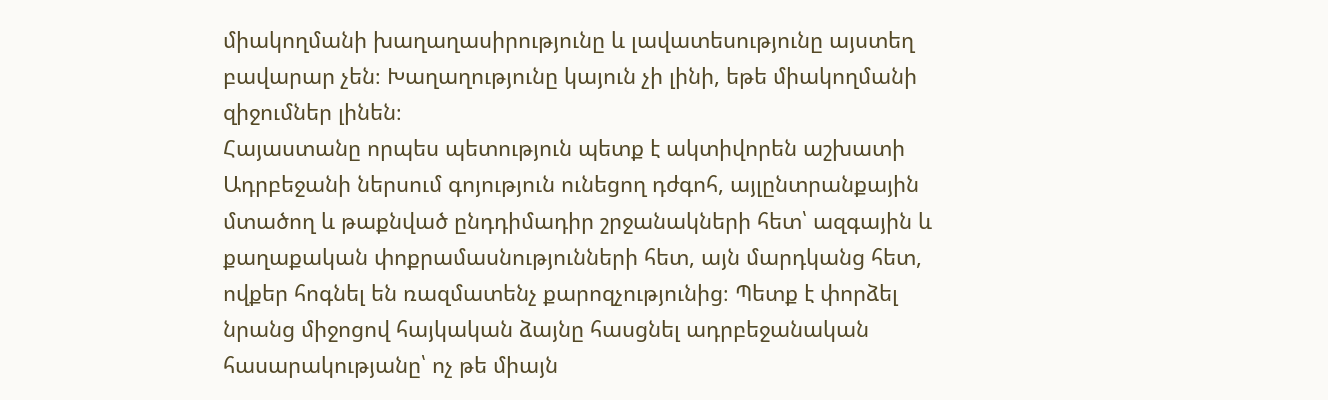միակողմանի խաղաղասիրությունը և լավատեսությունը այստեղ բավարար չեն։ Խաղաղությունը կայուն չի լինի, եթե միակողմանի զիջումներ լինեն։
Հայաստանը որպես պետություն պետք է ակտիվորեն աշխատի Ադրբեջանի ներսում գոյություն ունեցող դժգոհ, այլընտրանքային մտածող և թաքնված ընդդիմադիր շրջանակների հետ՝ ազգային և քաղաքական փոքրամասնությունների հետ, այն մարդկանց հետ, ովքեր հոգնել են ռազմատենչ քարոզչությունից։ Պետք է փորձել նրանց միջոցով հայկական ձայնը հասցնել ադրբեջանական հասարակությանը՝ ոչ թե միայն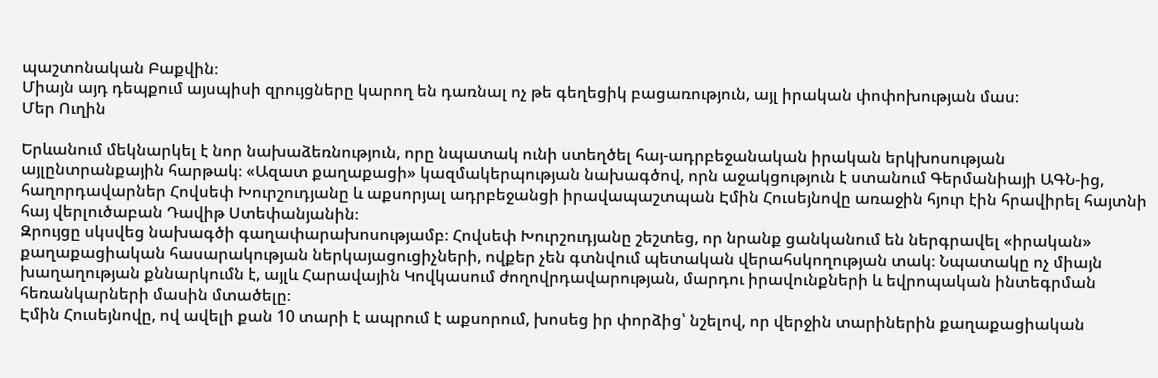պաշտոնական Բաքվին։
Միայն այդ դեպքում այսպիսի զրույցները կարող են դառնալ ոչ թե գեղեցիկ բացառություն, այլ իրական փոփոխության մաս։
Մեր Ուղին

Երևանում մեկնարկել է նոր նախաձեռնություն, որը նպատակ ունի ստեղծել հայ-ադրբեջանական իրական երկխոսության այլընտրանքային հարթակ։ «Ազատ քաղաքացի» կազմակերպության նախագծով, որն աջակցություն է ստանում Գերմանիայի ԱԳՆ-ից, հաղորդավարներ Հովսեփ Խուրշուդյանը և աքսորյալ ադրբեջանցի իրավապաշտպան Էմին Հուսեյնովը առաջին հյուր էին հրավիրել հայտնի հայ վերլուծաբան Դավիթ Ստեփանյանին։
Զրույցը սկսվեց նախագծի գաղափարախոսությամբ։ Հովսեփ Խուրշուդյանը շեշտեց, որ նրանք ցանկանում են ներգրավել «իրական» քաղաքացիական հասարակության ներկայացուցիչների, ովքեր չեն գտնվում պետական վերահսկողության տակ։ Նպատակը ոչ միայն խաղաղության քննարկումն է, այլև Հարավային Կովկասում ժողովրդավարության, մարդու իրավունքների և եվրոպական ինտեգրման հեռանկարների մասին մտածելը։
Էմին Հուսեյնովը, ով ավելի քան 10 տարի է ապրում է աքսորում, խոսեց իր փորձից՝ նշելով, որ վերջին տարիներին քաղաքացիական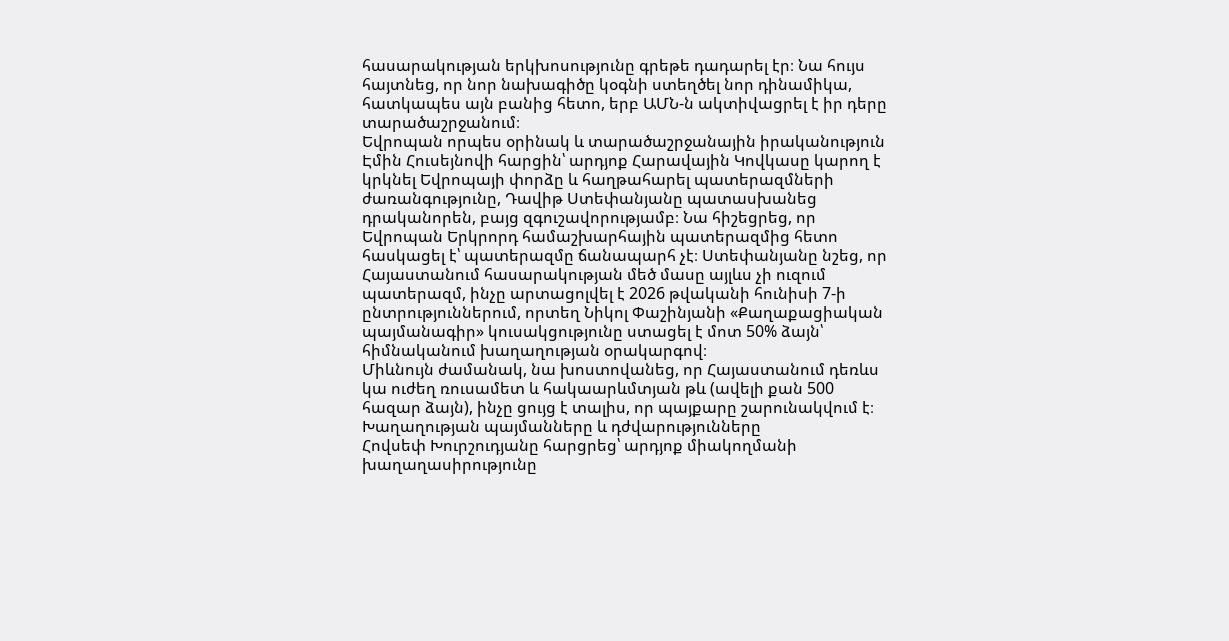հասարակության երկխոսությունը գրեթե դադարել էր։ Նա հույս հայտնեց, որ նոր նախագիծը կօգնի ստեղծել նոր դինամիկա, հատկապես այն բանից հետո, երբ ԱՄՆ‑ն ակտիվացրել է իր դերը տարածաշրջանում։
Եվրոպան որպես օրինակ և տարածաշրջանային իրականություն
Էմին Հուսեյնովի հարցին՝ արդյոք Հարավային Կովկասը կարող է կրկնել Եվրոպայի փորձը և հաղթահարել պատերազմների ժառանգությունը, Դավիթ Ստեփանյանը պատասխանեց դրականորեն, բայց զգուշավորությամբ։ Նա հիշեցրեց, որ Եվրոպան Երկրորդ համաշխարհային պատերազմից հետո հասկացել է՝ պատերազմը ճանապարհ չէ։ Ստեփանյանը նշեց, որ Հայաստանում հասարակության մեծ մասը այլևս չի ուզում պատերազմ, ինչը արտացոլվել է 2026 թվականի հունիսի 7‑ի ընտրություններում, որտեղ Նիկոլ Փաշինյանի «Քաղաքացիական պայմանագիր» կուսակցությունը ստացել է մոտ 50% ձայն՝ հիմնականում խաղաղության օրակարգով։
Միևնույն ժամանակ, նա խոստովանեց, որ Հայաստանում դեռևս կա ուժեղ ռուսամետ և հակաարևմտյան թև (ավելի քան 500 հազար ձայն), ինչը ցույց է տալիս, որ պայքարը շարունակվում է։
Խաղաղության պայմանները և դժվարությունները
Հովսեփ Խուրշուդյանը հարցրեց՝ արդյոք միակողմանի խաղաղասիրությունը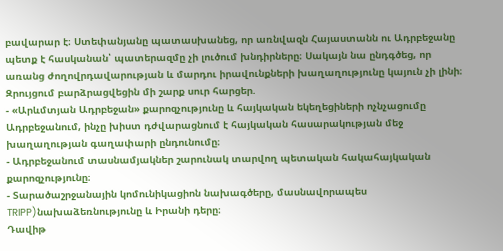բավարար է։ Ստեփանյանը պատասխանեց, որ առնվազն Հայաստանն ու Ադրբեջանը պետք է հասկանան՝ պատերազմը չի լուծում խնդիրները։ Սակայն նա ընդգծեց, որ առանց ժողովրդավարության և մարդու իրավունքների խաղաղությունը կայուն չի լինի։
Զրույցում բարձրացվեցին մի շարք սուր հարցեր.
- «Արևմտյան Ադրբեջան» քարոզչությունը և հայկական եկեղեցիների ոչնչացումը Ադրբեջանում, ինչը խիստ դժվարացնում է հայկական հասարակության մեջ խաղաղության գաղափարի ընդունումը։
- Ադրբեջանում տասնամյակներ շարունակ տարվող պետական հակահայկական քարոզչությունը։
- Տարածաշրջանային կոմունիկացիոն նախագծերը, մասնավորապես TRIPP)նախաձեռնությունը և Իրանի դերը։
Դավիթ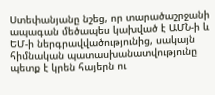Ստեփանյանը նշեց, որ տարածաշրջանի ապագան մեծապես կախված է ԱՄՆ‑ի և ԵՄ‑ի ներգրավվածությունից, սակայն հիմնական պատասխանատվությունը պետք է կրեն հայերն ու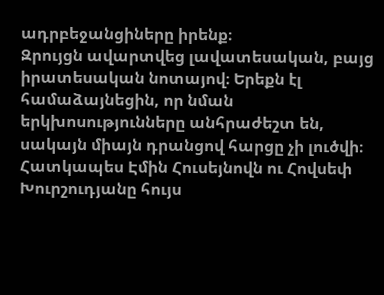ադրբեջանցիները իրենք։
Զրույցն ավարտվեց լավատեսական, բայց իրատեսական նոտայով։ Երեքն էլ համաձայնեցին, որ նման երկխոսությունները անհրաժեշտ են, սակայն միայն դրանցով հարցը չի լուծվի։ Հատկապես Էմին Հուսեյնովն ու Հովսեփ Խուրշուդյանը հույս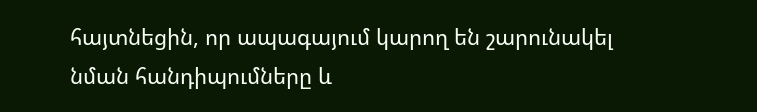հայտնեցին, որ ապագայում կարող են շարունակել նման հանդիպումները և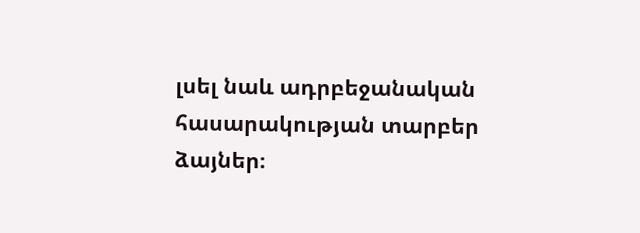լսել նաև ադրբեջանական հասարակության տարբեր ձայներ։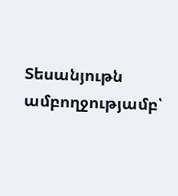Տեսանյութն ամբողջությամբ՝